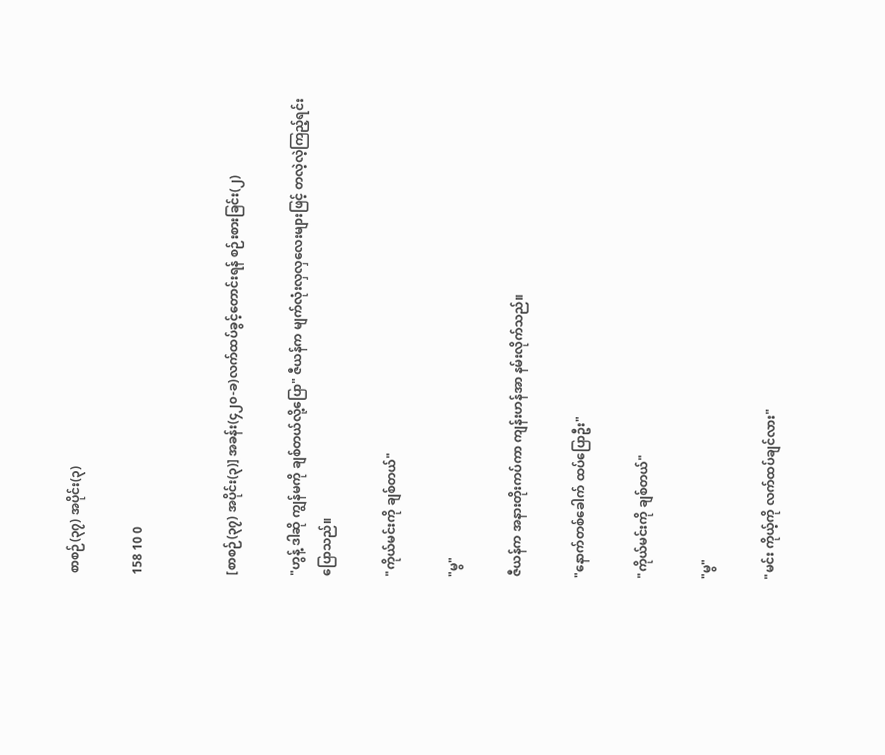စာစဉ်(၃၇) အပိုင်း(၃)

158 10 0


[စာစဉ်(၃၇) အပိုင်း(၃)] အခန်း(၄၂၀-ခ)လက်ထပ်ခွင့်တောင်းရန် စဉ်းစားခြင်း(၂)

"ဟွန့် ဒါဆို ကျွန်မကို ချစ်တယ်လို့ပြော" ဇီယန်က မျက်လုံးလှလှလေးများဖြင့် တလဲ့လဲ့ကြည့်ရင်း ပြောသည်။

"ကိုယ်မင်းကို ချစ်တယ်"

"မွ"

ဇီယန်က အနားတိုးကပ်ကာ ကျန်းဟန်အာ နမ်းလိုက်သည်။

"နောက်တစ်ခေါက် ထပ်ပြောဦး"

"ကိုယ်မင်းကို ချစ်တယ်"

"မွ"

"မင်း ကိုယ့်ကို လက်ထပ်ချင်လား"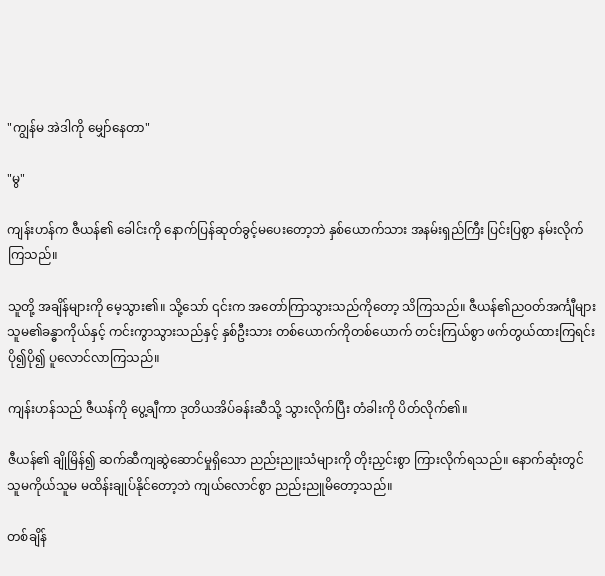"ကျွန်မ အဲဒါကို မျှော်နေတာ"

"မွ"

ကျန်းဟန်က ဇီယန်၏ ခေါင်းကို နောက်ပြန်ဆုတ်ခွင့်မပေးတော့ဘဲ နှစ်ယောက်သား အနမ်းရှည်ကြီး ပြင်းပြစွာ နမ်းလိုက်ကြသည်။

သူတို့ အချိန်များကို မေ့သွား၏။ သို့သော် ၎င်းက အတော်ကြာသွားသည်ကိုတော့ သိကြသည်။ ဇီယန်၏ညဝတ်အင်္ကျီများ သူမ၏ခန္ဓာကိုယ်နှင့် ကင်းကွာသွားသည်နှင့် နှစ်ဦးသား တစ်ယောက်ကိုတစ်ယောက် တင်းကြယ်စွာ ဖက်တွယ်ထားကြရင်း ပို၍ပို၍ ပူလောင်လာကြသည်။

ကျန်းဟန်သည် ဇီယန်ကို ပွေ့ချီကာ ဒုတိယအိပ်ခန်းဆီသို့ သွားလိုက်ပြီး တံခါးကို ပိတ်လိုက်၏။

ဇီယန်၏ ချိုမြိန်၍ ဆက်ဆီကျဆွဲဆောင်မှုရှိသော ညည်းညူးသံများကို တိုးညှင်းစွာ ကြားလိုက်ရသည်။ နောက်ဆုံးတွင် သူမကိုယ်သူမ မထိန်းချုပ်နိုင်တော့ဘဲ ကျယ်လောင်စွာ ညည်းညူမိတော့သည်။

တစ်ချိန်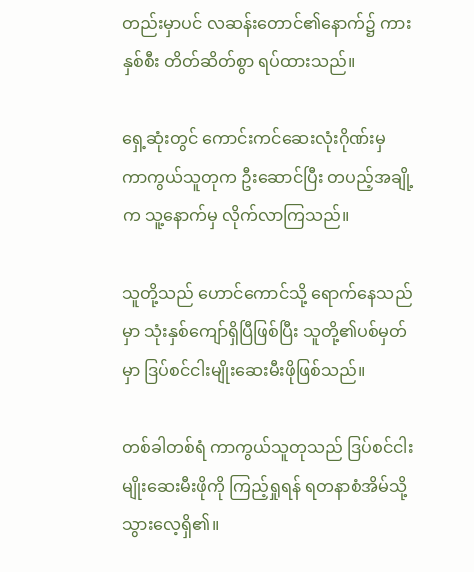တည်းမှာပင် လဆန်းတောင်၏နောက်၌ ကားနှစ်စီး တိတ်ဆိတ်စွာ ရပ်ထားသည်။

ရှေ့ဆုံးတွင် ကောင်းကင်ဆေးလုံးဂိုဏ်းမှ ကာကွယ်သူတုက ဦးဆောင်ပြီး တပည့်အချို့က သူ့နောက်မှ လိုက်လာကြသည်။

သူတို့သည် ဟောင်ကောင်သို့ ရောက်နေသည်မှာ သုံးနှစ်ကျော်ရှိပြီဖြစ်ပြီး သူတို့၏ပစ်မှတ်မှာ ဒြပ်စင်ငါးမျိုးဆေးမီးဖိုဖြစ်သည်။

တစ်ခါတစ်ရံ ကာကွယ်သူတုသည် ဒြပ်စင်ငါးမျိုးဆေးမီးဖိုကို ကြည့်ရှုရန် ရတနာစံအိမ်သို့ သွားလေ့ရှိ၏။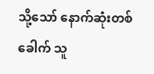သို့သော် နောက်ဆုံးတစ်ခေါက် သူ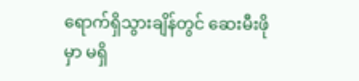ရောက်ရှိသွားချိန်တွင် ဆေးမီးဖိုမှာ မရှိ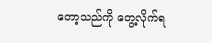တော့သည်ကို တွေ့လိုက်ရ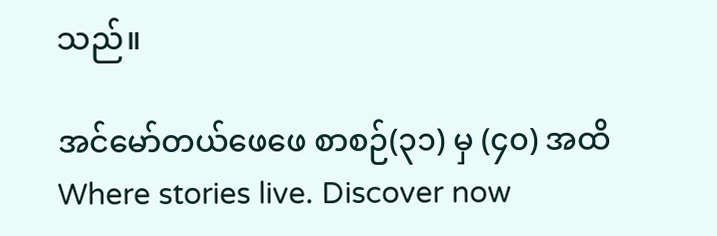သည်။

အင်မော်တယ်ဖေဖေ စာစဉ်(၃၁) မှ (၄၀) အထိWhere stories live. Discover now